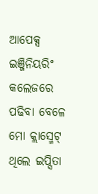ଆପେକ୍ସ ଇଞ୍ଜିନିୟରିଂ କଲେଜରେ ପଢିବା ବେଳେ ମୋ କ୍ଲାସ୍ମେଟ୍ ଥିଲେ ଇପ୍ସିତା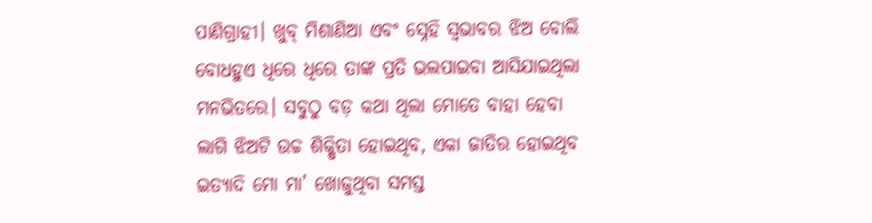ପାଣିଗ୍ରାହୀ। ଖୁବ୍ ମିଶାଣିଆ ଏବଂ ସ୍ନେହି ସ୍ବଭାବର ଝିଅ ବୋଲି ବୋଧହୁଏ ଧିରେ ଧିରେ ତାଙ୍କ ପ୍ରତି ଭଲପାଇବା ଆସିଯାଇଥିଲା ମନଭିତରେ। ସବୁଠୁ ବଡ଼ କଥା ଥିଲା ମୋତେ ବାହା ହେବା ଲାଗି ଝିଅଟି ଉଚ୍ଚ ଶିକ୍ଷିତା ହୋଇଥିବ, ଏକା ଜାତିର ହୋଇଥିବ ଇତ୍ୟାଦି ମୋ ମା’ ଖୋଜୁଥିବା ସମସ୍ତ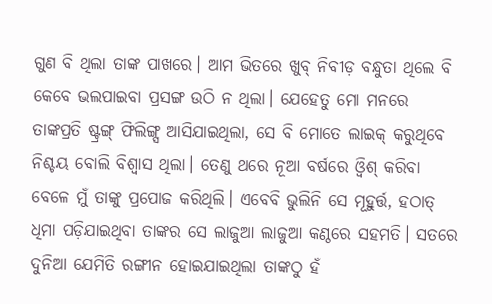ଗୁଣ ବି ଥିଲା ତାଙ୍କ ପାଖରେ। ଆମ ଭିତରେ ଖୁବ୍ ନିବୀଡ଼ ବନ୍ଧୁତା ଥିଲେ ବି କେବେ ଭଲପାଇବା ପ୍ରସଙ୍ଗ ଉଠି ନ ଥିଲା। ଯେହେତୁ ମୋ ମନରେ ତାଙ୍କପ୍ରତି ଷ୍ଟ୍ରଙ୍ଗ୍ ଫିଲିଙ୍ଗ୍ସ ଆସିଯାଇଥିଲା, ସେ ବି ମୋତେ ଲାଇକ୍ କରୁଥିବେ ନିଶ୍ଚୟ ବୋଲି ବିଶ୍ୱାସ ଥିଲା। ତେଣୁ ଥରେ ନୂଆ ବର୍ଷରେ ଓ୍ବିଶ୍ କରିବା ବେଳେ ମୁଁ ତାଙ୍କୁ ପ୍ରପୋଜ କରିଥିଲି। ଏବେବି ଭୁଲିନି ସେ ମୂହୁର୍ତ୍ତ, ହଠାତ୍ ଧିମା ପଡ଼ିଯାଇଥିବା ତାଙ୍କର ସେ ଲାଜୁଆ ଲାଜୁଆ କଣ୍ଠରେ ସହମତି। ସତରେ ଦୁନିଆ ଯେମିତି ରଙ୍ଗୀନ ହୋଇଯାଇଥିଲା ତାଙ୍କଠୁ ହଁ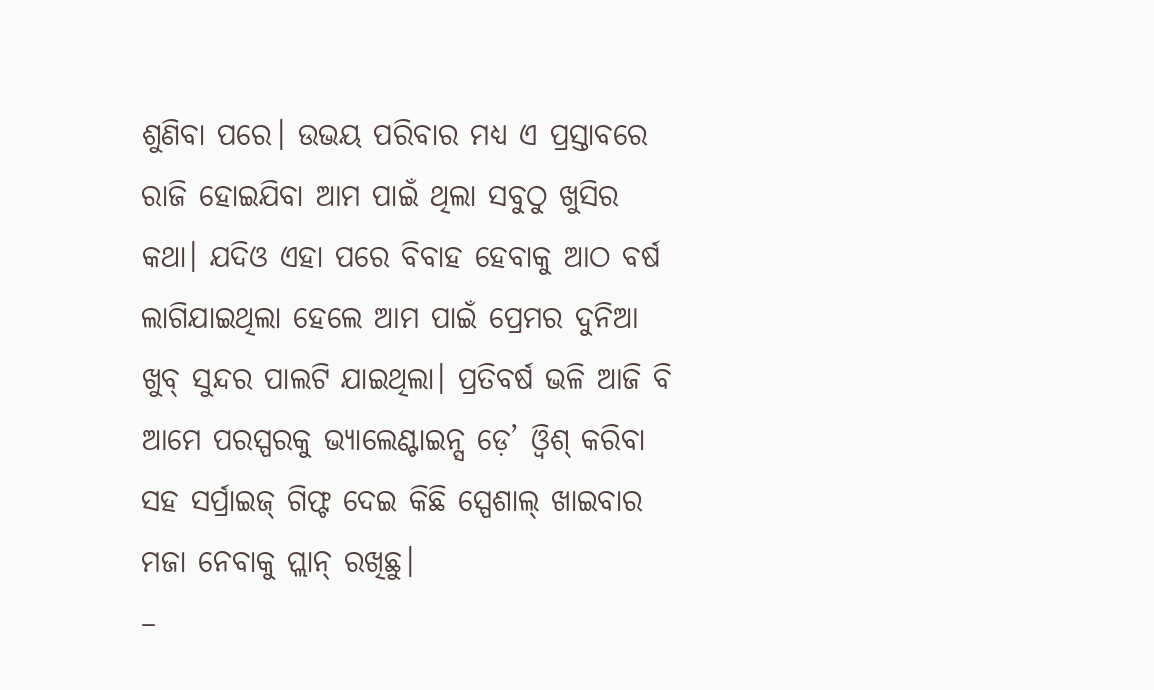ଶୁଣିବା ପରେ। ଉଭୟ ପରିବାର ମଧ୍ୟ ଏ ପ୍ରସ୍ତାବରେ ରାଜି ହୋଇଯିବା ଆମ ପାଇଁ ଥିଲା ସବୁଠୁ ଖୁସିର କଥା। ଯଦିଓ ଏହା ପରେ ବିବାହ ହେବାକୁ ଆଠ ବର୍ଷ ଲାଗିଯାଇଥିଲା ହେଲେ ଆମ ପାଇଁ ପ୍ରେମର ଦୁନିଆ ଖୁବ୍ ସୁନ୍ଦର ପାଲଟି ଯାଇଥିଲା। ପ୍ରତିବର୍ଷ ଭଳି ଆଜି ବି ଆମେ ପରସ୍ପରକୁ ଭ୍ୟାଲେଣ୍ଟାଇନ୍ସ ଡ଼େ’ ଓ୍ବିଶ୍ କରିବା ସହ ସର୍ପ୍ରାଇଜ୍ ଗିଫ୍ଟ ଦେଇ କିଛି ସ୍ପେଶାଲ୍ ଖାଇବାର ମଜା ନେବାକୁ ପ୍ଲାନ୍ ରଖିଛୁ।
–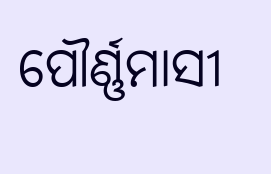ପୌର୍ଣ୍ଣମାସୀ